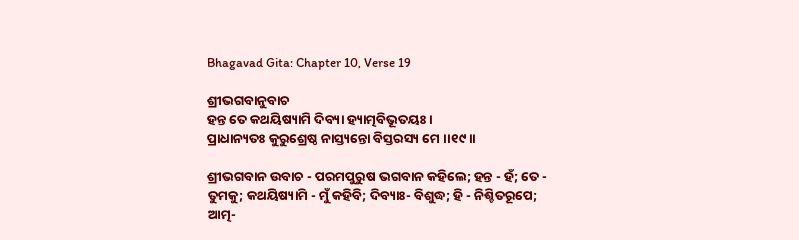Bhagavad Gita: Chapter 10, Verse 19

ଶ୍ରୀଭଗବାନୁବାଚ
ହନ୍ତ ତେ କଥୟିଷ୍ୟାମି ଦିବ୍ୟା ହ୍ୟାତ୍ମବିଭୂତୟଃ ।
ପ୍ରାଧାନ୍ୟତଃ କୁରୁଶ୍ରେଷ୍ଠ ନାସ୍ତ୍ୟନ୍ତୋ ବିସ୍ତରସ୍ୟ ମେ ।।୧୯।।

ଶ୍ରୀଭଗବାନ ଉବାଚ - ପରମପୁରୁଷ ଭଗବାନ କହିଲେ; ହନ୍ତ - ହଁ; ତେ - ତୁମକୁ; କଥୟିଷ୍ୟାମି - ମୁଁ କହିବି; ଦିବ୍ୟାଃ- ବିଶୁଦ୍ଧ; ହି - ନିଶ୍ଚିତରୂପେ; ଆତ୍ମ-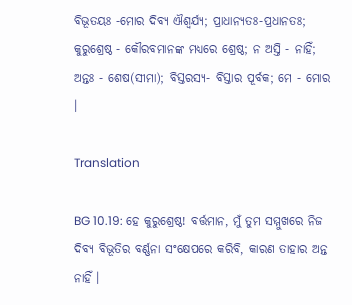ବିଭୂତୟଃ -ମୋର ଦିବ୍ୟ ଐଶ୍ୱର୍ଯ୍ୟ; ପ୍ରାଧାନ୍ୟତଃ-ପ୍ରଧାନତଃ; କୁରୁଶ୍ରେଷ୍ଠ - କୌରବମାନଙ୍କ ମଧ୍ୟରେ ଶ୍ରେଷ୍ଠ; ନ ଅସ୍ତି - ନାହିଁ; ଅନ୍ତଃ - ଶେଷ(ସୀମା); ବିସ୍ତରସ୍ୟ- ବିସ୍ତାର ପୂର୍ବକ; ମେ - ମୋର ।

Translation

BG 10.19: ହେ କୁରୁଶ୍ରେଷ୍ଠ! ବର୍ତ୍ତମାନ, ମୁଁ ତୁମ ସମ୍ମୁଖରେ ନିଜ ଦିବ୍ୟ ବିଭୂତିର ବର୍ଣ୍ଣନା ସଂକ୍ଷେପରେ କରିବି, କାରଣ ତାହାର ଅନ୍ତ ନାହିଁ ।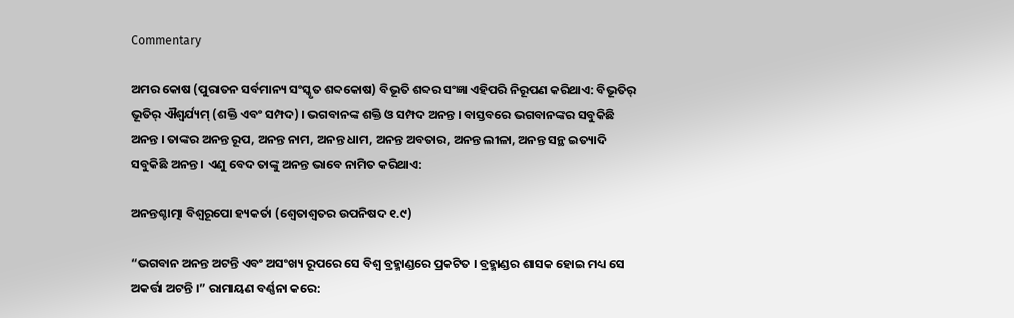Commentary

ଅମର କୋଷ (ପୁରାତନ ସର୍ବମାନ୍ୟ ସଂସ୍କୃତ ଶବ୍ଦକୋଷ) ବିଭୂତି ଶବ୍ଦର ସଂଜ୍ଞା ଏହିପରି ନିରୂପଣ କରିଥାଏ: ବିଭୂତିର୍ ଭୂତିର୍ ଐଶ୍ୱର୍ଯ୍ୟମ୍ (ଶକ୍ତି ଏବଂ ସମ୍ପଦ) । ଭଗବାନଙ୍କ ଶକ୍ତି ଓ ସମ୍ପଦ ଅନନ୍ତ । ବାସ୍ତବରେ ଭଗବାନଙ୍କର ସବୁକିଛି ଅନନ୍ତ । ତାଙ୍କର ଅନନ୍ତ ରୂପ, ଅନନ୍ତ ନାମ, ଅନନ୍ତ ଧାମ, ଅନନ୍ତ ଅବତାର, ଅନନ୍ତ ଲୀଳା, ଅନନ୍ତ ସନ୍ଥ ଇତ୍ୟାଦି ସବୁକିଛି ଅନନ୍ତ । ଏଣୁ ବେଦ ତାଙ୍କୁ ଅନନ୍ତ ଭାବେ ନାମିତ କରିଥାଏ:

ଅନନ୍ତଶ୍ଚାତ୍ମା ବିଶ୍ୱରୂପୋ ହ୍ୟକର୍ତା (ଶ୍ୱେତାଶ୍ୱତର ଉପନିଷଦ ୧.୯)

“ଭଗବାନ ଅନନ୍ତ ଅଟନ୍ତି ଏବଂ ଅସଂଖ୍ୟ ରୂପରେ ସେ ବିଶ୍ୱ ବ୍ରହ୍ମାଣ୍ଡରେ ପ୍ରକଟିତ । ବ୍ରହ୍ମାଣ୍ଡର ଶାସକ ହୋଇ ମଧ୍ୟ ସେ ଅକର୍ତ୍ତା ଅଟନ୍ତି ।” ରାମାୟଣ ବର୍ଣ୍ଣନା କରେ: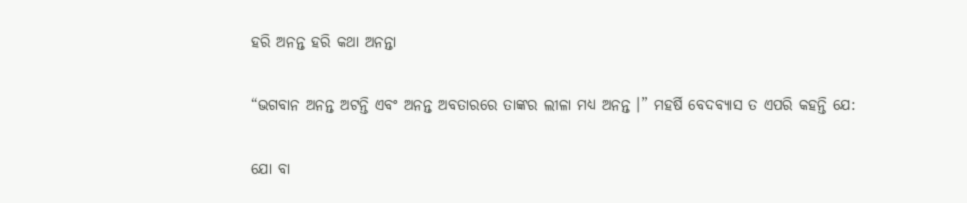ହରି ଅନନ୍ତ ହରି କଥା ଅନନ୍ତା

“ଭଗବାନ ଅନନ୍ତ ଅଟନ୍ତି ଏବଂ ଅନନ୍ତ ଅବତାରରେ ତାଙ୍କର ଲୀଳା ମଧ୍ୟ ଅନନ୍ତ ।” ମହର୍ଷି ବେଦବ୍ୟାସ ତ ଏପରି କହନ୍ତି ଯେ:

ଯୋ ବା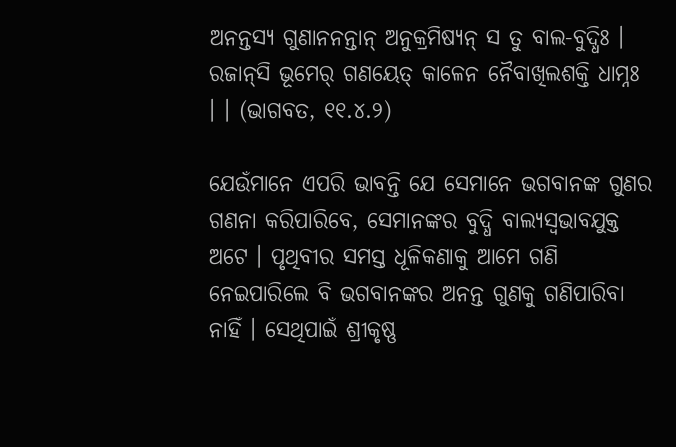ଅନନ୍ତସ୍ୟ ଗୁଣାନନନ୍ତାନ୍ ଅନୁକ୍ରମିଷ୍ୟନ୍ ସ ତୁ ବାଲ-ବୁଦ୍ଧିଃ ।
ରଜାନ୍‌ସି ଭୂମେର୍ ଗଣୟେତ୍ କାଳେନ ନୈବାଖିଲଶକ୍ତି ଧାମ୍ନଃ । । (ଭାଗବତ, ୧୧.୪.୨)

ଯେଉଁମାନେ ଏପରି ଭାବନ୍ତି ଯେ ସେମାନେ ଭଗବାନଙ୍କ ଗୁଣର ଗଣନା କରିପାରିବେ, ସେମାନଙ୍କର ବୁଦ୍ଧି ବାଲ୍ୟସ୍ୱଭାବଯୁକ୍ତ ଅଟେ । ପୃଥିବୀର ସମସ୍ତ ଧୂଳିକଣାକୁ ଆମେ ଗଣି ନେଇପାରିଲେ ବି ଭଗବାନଙ୍କର ଅନନ୍ତ ଗୁଣକୁ ଗଣିପାରିବା ନାହିଁ । ସେଥିପାଇଁ ଶ୍ରୀକୃଷ୍ଣ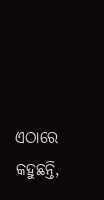ଏଠାରେ କହୁଛନ୍ତି,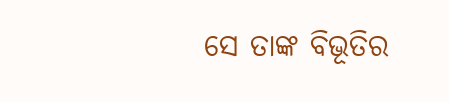ସେ ତାଙ୍କ ବିଭୂତିର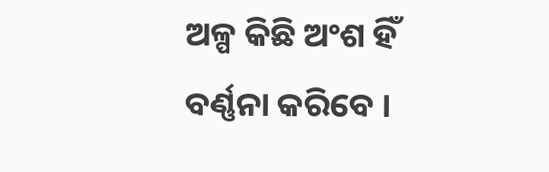ଅଳ୍ପ କିଛି ଅଂଶ ହିଁ ବର୍ଣ୍ଣନା କରିବେ ।